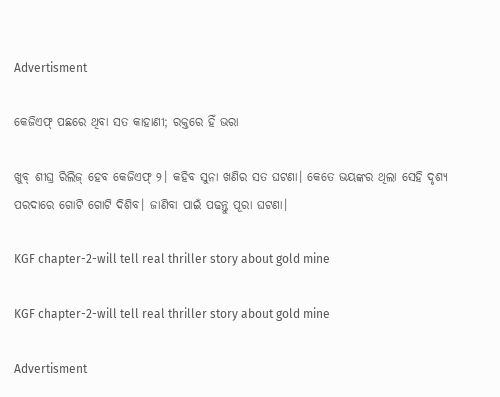Advertisment

କେଜିଏଫ୍ ପଛରେ ଥିବା ସତ କାହାଣୀ; ରକ୍ତରେ ହିଁ ଭରା

ଖୁବ୍ ଶୀଘ୍ର ରିଲିଜ୍ ହେବ କେଜିଏଫ୍ ୨। କହିବ ସୁନା ଖଣିର ସତ ଘଟଣା। କେତେ ଭୟଙ୍କର ଥିଲା ସେହି ଦୃଶ୍ୟ ପରଦାରେ ଗୋଟି ଗୋଟି ଦିଶିବ। ଜାଣିବା ପାଇଁ ପଢନ୍ତୁ ପୂରା ଘଟଣା।

KGF chapter-2-will tell real thriller story about gold mine

KGF chapter-2-will tell real thriller story about gold mine

Advertisment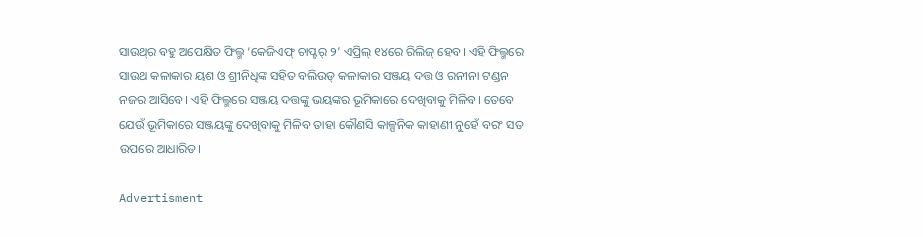ସାଉଥ୍‌ର ବହୁ ଅପେକ୍ଷିତ ଫିଲ୍ମ ‘କେଜିଏଫ୍ ଚାପ୍ଟର୍ ୨’ ଏପ୍ରିଲ୍ ୧୪ରେ ରିଲିଜ୍ ହେବ। ଏହି ଫିଲ୍ମରେ ସାଉଥ କଳାକାର ୟଶ ଓ ଶ୍ରୀନିଧିଙ୍କ ସହିତ ବଲିଉଡ୍ କଳାକାର ସଞ୍ଜୟ ଦତ୍ତ ଓ ରନୀନା ଟଣ୍ଡନ ନଜର ଆସିବେ। ଏହି ଫିଲ୍ମରେ ସଞ୍ଜୟ ଦତ୍ତଙ୍କୁ ଭୟଙ୍କର ଭୂମିକାରେ ଦେଖିବାକୁ ମିଳିବ। ତେବେ ଯେଉଁ ଭୂମିକାରେ ସଞ୍ଜୟଙ୍କୁ ଦେଖିବାକୁ ମିଳିବ ତାହା କୌଣସି କାଳ୍ପନିକ କାହାଣୀ ନୁହେଁ ବରଂ ସତ ଉପରେ ଆଧାରିତ।

Advertisment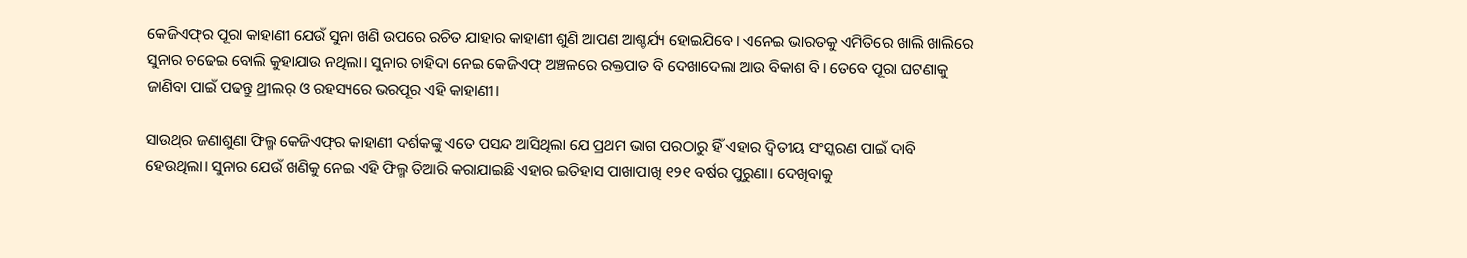କେଜିଏଫ୍‌ର ପୂରା କାହାଣୀ ଯେଉଁ ସୁନା ଖଣି ଉପରେ ରଚିତ ଯାହାର କାହାଣୀ ଶୁଣି ଆପଣ ଆଶ୍ଚର୍ଯ୍ୟ ହୋଇଯିବେ। ଏନେଇ ଭାରତକୁ ଏମିତିରେ ଖାଲି ଖାଲିରେ ସୁନାର ଚଢେଇ ବୋଲି କୁହାଯାଉ ନଥିଲା। ସୁନାର ଚାହିଦା ନେଇ କେଜିଏଫ୍ ଅଞ୍ଚଳରେ ରକ୍ତପାତ ବି ଦେଖାଦେଲା ଆଉ ବିକାଶ ବି। ତେବେ ପୂରା ଘଟଣାକୁ ଜାଣିବା ପାଇଁ ପଢନ୍ତୁ ଥ୍ରୀଲର୍ ଓ ରହସ୍ୟରେ ଭରପୂର ଏହି କାହାଣୀ।

ସାଉଥ୍‌ର ଜଣାଶୁଣା ଫିଲ୍ମ କେଜିଏଫ୍‌ର କାହାଣୀ ଦର୍ଶକଙ୍କୁ ଏତେ ପସନ୍ଦ ଆସିଥିଲା ଯେ ପ୍ରଥମ ଭାଗ ପରଠାରୁ ହିଁ ଏହାର ଦ୍ୱିତୀୟ ସଂସ୍କରଣ ପାଇଁ ଦାବି ହେଉଥିଲା। ସୁନାର ଯେଉଁ ଖଣିକୁ ନେଇ ଏହି ଫିଲ୍ମ ତିଆରି କରାଯାଇଛି ଏହାର ଇତିହାସ ପାଖାପାଖି ୧୨୧ ବର୍ଷର ପୁରୁଣା। ଦେଖିବାକୁ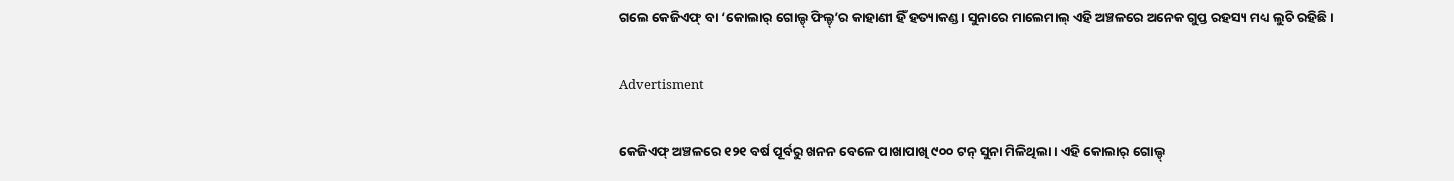ଗଲେ କେଜିଏଫ୍ ବା ‘କୋଲାର୍ ଗୋଲ୍ଡ୍ ଫିଲ୍ଡ୍’ର କାହାଣୀ ହିଁ ହତ୍ୟାକଣ୍ଡ। ସୁନାରେ ମାଲେମାଲ୍ ଏହି ଅଞ୍ଚଳରେ ଅନେକ ଗୁପ୍ତ ରହସ୍ୟ ମଧ୍ୟ ଲୁଚି ରହିଛି।

Advertisment

କେଜିଏଫ୍ ଅଞ୍ଚଳରେ ୧୨୧ ବର୍ଷ ପୂର୍ବରୁ ଖନନ ବେଳେ ପାଖାପାଖି ୯୦୦ ଟନ୍ ସୁନା ମିଳିଥିଲା। ଏହି କୋଲାର୍ ଗୋଲ୍ଡ୍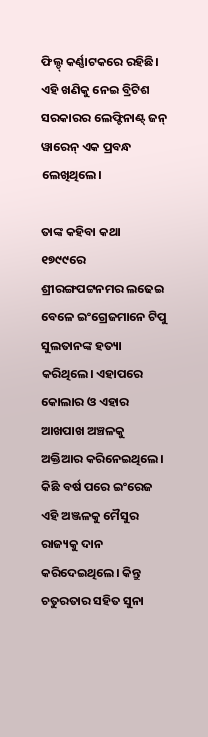ଫିଲ୍ଡ୍ କର୍ଣ୍ଣାଟକରେ ରହିଛି। ଏହି ଖଣିକୁ ନେଇ ବ୍ରିଟିଶ ସରକାରର ଲେଫ୍ଟିନାଣ୍ଟ୍ ଜନ୍ ୱାରେନ୍ ଏକ ପ୍ରବନ୍ଧ ଲେଖିଥିଲେ।

ତାଙ୍କ କହିବା କଥା ୧୭୯୯ରେ ଶ୍ରୀରଙ୍ଗପଟ୍ଟନମର ଲଢେଇ ବେଳେ ଇଂଗ୍ରେଜମାନେ ଟିପୁ ସୁଲତାନଙ୍କ ହତ୍ୟା କରିଥିଲେ। ଏହାପରେ କୋଲାର ଓ ଏହାର ଆଖପାଖ ଅଞ୍ଚଳକୁ ଅକ୍ତିଆର କରିନେଇଥିଲେ। କିଛି ବର୍ଷ ପରେ ଇଂରେଜ ଏହି ଅଞ୍ଜଳକୁ ମୈସୁର ରାଜ୍ୟକୁ ଦାନ କରିଦେଇଥିଲେ। କିନ୍ତୁ ଚତୁରତାର ସହିତ ସୁନା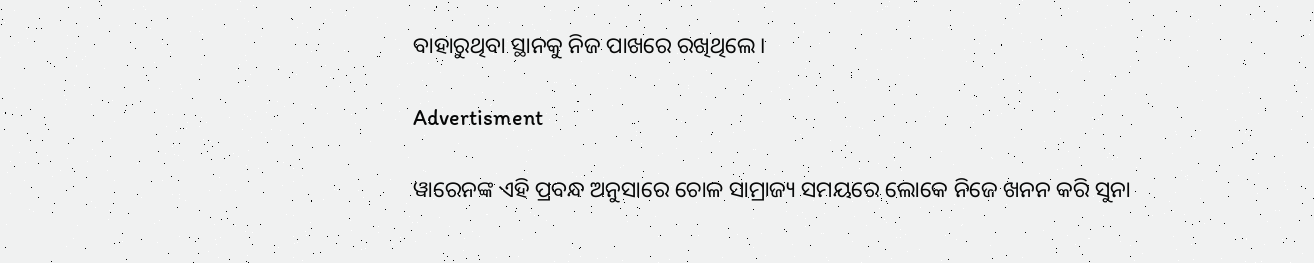ବାହାରୁଥିବା ସ୍ଥାନକୁ ନିଜ ପାଖରେ ରଖିଥିଲେ।

Advertisment

ୱାରେନଙ୍କ ଏହି ପ୍ରବନ୍ଧ ଅନୁସାରେ ଚୋଳ ସାମ୍ରାଜ୍ୟ ସମୟରେ ଲୋକେ ନିଜେ ଖନନ କରି ସୁନା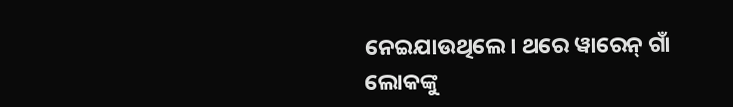ନେଇଯାଉଥିଲେ। ଥରେ ୱାରେନ୍ ଗାଁ ଲୋକଙ୍କୁ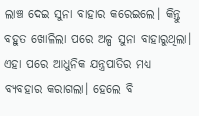ଲାଞ୍ଚ ଦେଇ ସୁନା ବାହାର କରେଇଲେ। କିନ୍ତୁ ବହୁତ ଖୋଳିଲା ପରେ ଅଳ୍ପ ସୁନା ବାହାରୁଥିଲା। ଏହା ପରେ ଆଧୁନିକ ଯନ୍ତ୍ରପାତିର ମଧ୍ୟ ବ୍ୟବହାର କରାଗଲା। ହେଲେ ବି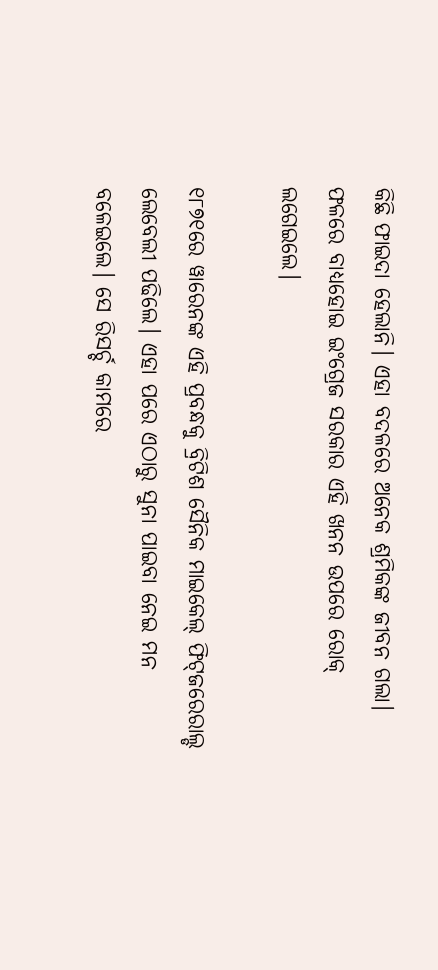କିଛି ଫାଇଦା ହେଲାନି। ଏହା ବଦଳରେ ଅନେକ ଶ୍ରମିକଙ୍କ ଜୀବନ ଗଲା। ଫଳରେ ବାଧ୍ୟହୋଇ ‍ଇଂଗ୍ରେଜ ସରକାର ଏହି ଖନନ ଉପରେ ରୋକ୍ ଲଗେଇଲେ।

୧୮୭୧ରେ ୱାରେନଙ୍କ ଏହି ପ୍ରବନ୍ଧକୁ ବ୍ରିଟିଶ ସୈନିକ ମାଇକେଲ୍ ଫିଟ୍‌ଜରେରାଲ୍ଡ ଲେବେଲୀ ପଢିଲେ। ଏହା ପରେ ଏଠାରୁ ସୁନା ପାଇବା ନେଇ ମନ ବଳେଇଲେ। ସେ ରିସର୍ଚ୍ଚ କାମରେ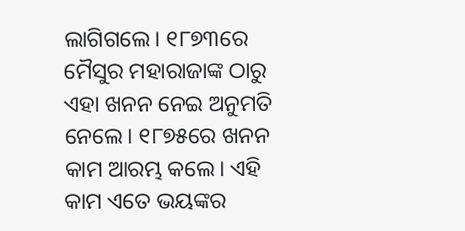ଲାଗିଗଲେ। ୧୮୭୩ରେ ମୈସୁର ମହାରାଜାଙ୍କ ଠାରୁ ଏହା ଖନନ ନେଇ ଅନୁମତି ନେଲେ। ୧୮୭୫ରେ ଖନନ କାମ ଆରମ୍ଭ କଲେ। ଏହି କାମ ଏତେ ଭୟଙ୍କର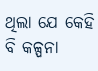ଥିଲା ଯେ କେହି ବି କଳ୍ପନା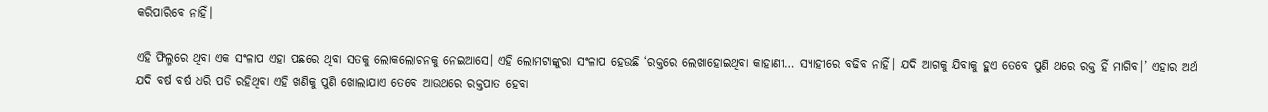କରିପାରିବେ ନାହିଁ।

ଏହି ଫିଲ୍ମରେ ଥିବା ଏକ ସଂଳାପ ଏହା ପଛରେ ଥିବା ସତକୁ ଲୋକଲୋଚନକୁ ନେଇଆସେ। ଏହି ଲୋମଟାଙ୍କୁରା ସଂଳାପ ହେଉଛି ‘ରକ୍ତରେ ଲେଖାହୋଇଥିବା କାହାଣୀ… ସ୍ୟାହୀରେ ବଢିବ ନାହିଁ। ଯଦି ଆଗକୁ ଯିବାକୁ ହୁଏ ତେବେ ପୁଣି ଥରେ ରକ୍ତ ହିଁ ମାଗିବ।’ ଏହାର ଅର୍ଥ ଯଦି ବର୍ଷ ବର୍ଷ ଧରି ପଡି ରହିଥିବା ଏହି ଖଣିକୁ ପୁଣି ଖୋଲାଯାଏ ତେବେ ଆଉଥରେ ରକ୍ତପାତ ହେବା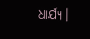ଧାର୍ଯ୍ୟ।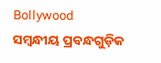Bollywood
ସମ୍ବନ୍ଧୀୟ ପ୍ରବନ୍ଧଗୁଡ଼ିକ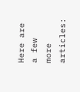Here are a few more articles: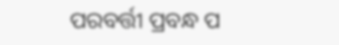ପରବର୍ତ୍ତୀ ପ୍ରବନ୍ଧ ପ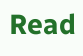Read